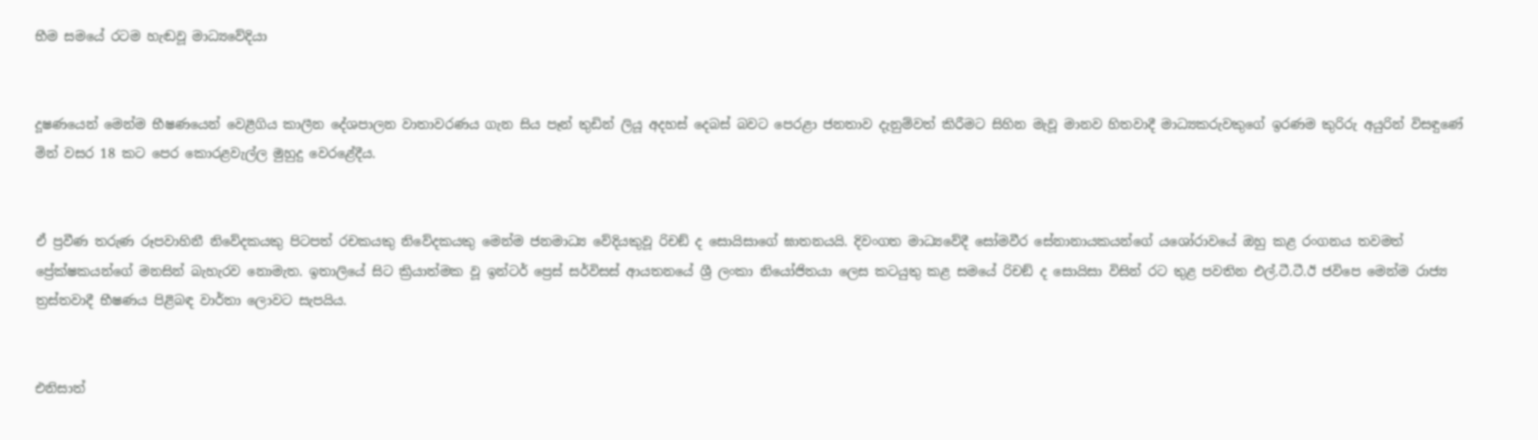භීම සමයේ රටම හැඬවූ මාධ්‍යවේදියා


දූෂණයෙන් මෙන්ම භීෂණයෙන් වෙළීගිය කාලීන දේශපාලන වාතාවරණය ගැන සිය පෑන් තුඩින් ලියූ අදහස් දෙබස් බවට පෙරළා ජනතාව දැනුම්වත් කිරීමට සිහින මැවූ මානව හිතවාදී මාධ්‍යකරුවකුගේ ඉරණම කුරිරු අයුරින් විසඳුණේ මින් වසර 18 කට පෙර කොරළවැල්ල මුහුදු වෙරළේදීය.


ඒ ප්‍රවීණ තරුණ රූපවාහිනී නිවේදකයකු පිටපත් රචකයකු නිවේදකයකු මෙන්ම ජනමාධ්‍ය වේදියකුවූ රිචඞ් ද සොයිසාගේ ඝාතනයයි. දිවංගත මාධ්‍යවේදී සෝමවීර සේනානායකයන්ගේ යශෝරාවයේ ඔහු කළ රංගනය තවමත් ප්‍රේක්ෂකයන්ගේ මනසින් බැහැරව නොමැත. ඉතාලියේ සිට ක්‍රියාත්මක වූ ඉන්ටර් ප්‍රෙස් සර්විසස් ආයතනයේ ශ්‍රී ලංකා නියෝජිතයා ලෙස කටයුතු කළ සමයේ රිචඞ් ද සොයිසා විසින් රට තුළ පවතින එල්.ටී.ටී.ඊ ජවිපෙ මෙන්ම රාජ්‍ය ත්‍රස්තවාදී භීෂණය පිළිබඳ වාර්තා ලොවට සැපයිය.


එනිසාත්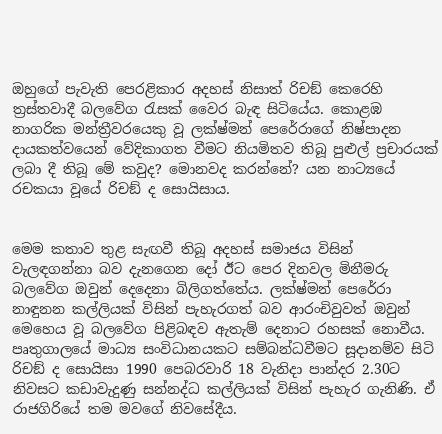ඔහුගේ පැවැති පෙරළිකාර අදහස් නිසාත් රිචඞ් කෙරෙහි ත්‍රස්තවාදී බලවේග රැසක් වෛර බැඳ සිටියේය. කොළඹ නාගරික මන්ත්‍රීවරයෙකු වූ ලක්ෂ්මන් පෙරේරාගේ නිෂ්පාදන දායකත්වයෙන් වේදිකාගත වීමට නියමිතව තිබූ පුළුල් ප්‍රචාරයක් ලබා දී තිබූ මේ කවුද? මොනවද කරන්නේ? යන නාට්‍යයේ රචකයා වූයේ රිචඞ් ද සොයිසාය.


මෙම කතාව තුළ සැඟවී තිබූ අදහස් සමාජය විසින් වැලඳගන්නා බව දැනගෙන දෝ ඊට පෙර දිනවල මිනීමරු බලවේග ඔවුන් දෙදෙනා බිලිගත්තේය. ලක්ෂ්මන් පෙරේරා නාඳුනන කල්ලියක් විසින් පැහැරගත් බව ආරංචිවුවත් ඔවුන් මෙහෙය වූ බලවේග පිළිබඳව ඇතැම් දෙනාට රහසක් නොවීය. පෘතුගාලයේ මාධ්‍ය සංවිධානයකට සම්බන්ධවීමට සූදානම්ව සිටි රිචඞ් ද සොයිසා 1990 පෙබරවාරි 18 වැනිදා පාන්දර 2.30ට නිවසට කඩාවැදුණු සන්නද්ධ කල්ලියක් විසින් පැහැර ගැනිණි. ඒ රාජගිරියේ තම මවගේ නිවසේදීය.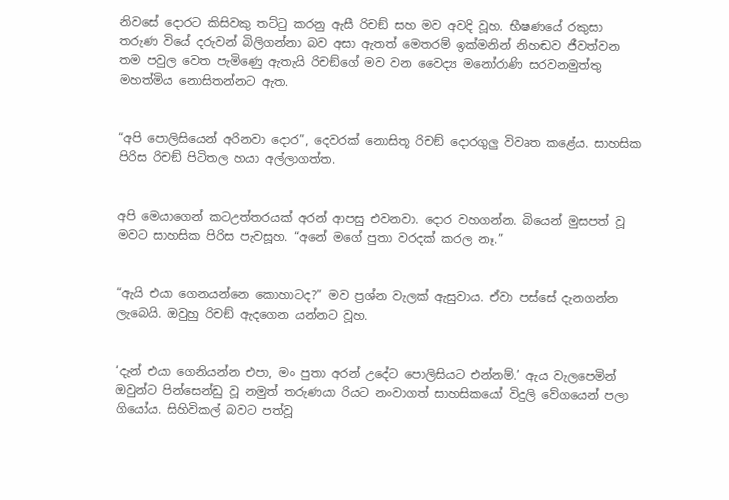නිවසේ දොරට කිසිවකු තට්ටු කරනු ඇසී රිචඞ් සහ මව අවදි වූහ. භීෂණයේ රකුසා තරුණ වියේ දරුවන් බිලිගන්නා බව අසා ඇතත් මෙතරම් ඉක්මනින් නිහඬව ජීවත්වන තම පවුල වෙත පැමිණෙු ඇතැයි රිචඞ්ගේ මව වන වෛද්‍ය මනෝරාණි සරවනමුත්තු මහත්මිය නොසිතන්නට ඇත.


“අපි පොලිසියෙන් අරිනවා දොර”, දෙවරක් නොසිතූ රිචඞ් දොරගුලු විවෘත කළේය. සාහසික පිරිස රිචඞ් පිටිතල හයා අල්ලාගත්ත.


අපි මෙයාගෙන් කටඋත්තරයක් අරන් ආපසු එවනවා. දොර වහගන්න. බියෙන් මුසපත් වූ මවට සාහසික පිරිස පැවසූහ. “අනේ මගේ පුතා වරදක් කරල නෑ.”


“ඇයි එයා ගෙනයන්නෙ කොහාටද?” මව ප්‍රශ්න වැලක් ඇසුවාය. ඒවා පස්සේ දැනගන්න ලැබෙයි. ඔවුහු රිචඞ් ඇදගෙන යන්නට වූහ.


‘දැන් එයා ගෙනියන්න එපා, මං පුතා අරන් උදේට පොලිසියට එන්නම්.’ ඇය වැලපෙමින් ඔවුන්ට පින්සෙන්ඩු වූ නමුත් තරුණයා රියට නංවාගත් සාහසිකයෝ විදුලි වේගයෙන් පලා ගියෝය. සිහිවිකල් බවට පත්වූ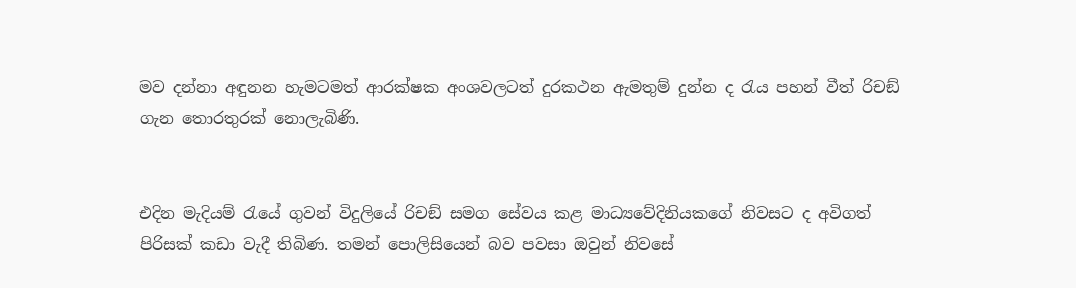මව දන්නා අඳුනන හැමටමත් ආරක්ෂක අංශවලටත් දුරකථන ඇමතුම් දුන්න ද රැය පහන් වීත් රිචඞ් ගැන තොරතුරක් නොලැබිණි.


එදින මැදියම් රැයේ ගුවන් විදුලියේ රිචඞ් සමග සේවය කළ මාධ්‍යවේදිනියකගේ නිවසට ද අවිගත් පිරිසක් කඩා වැදී තිබිණ. තමන් පොලිසියෙන් බව පවසා ඔවුන් නිවසේ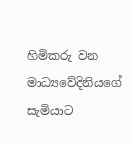හිමිකරු වන මාධ්‍යවේදිනියගේ සැමියාට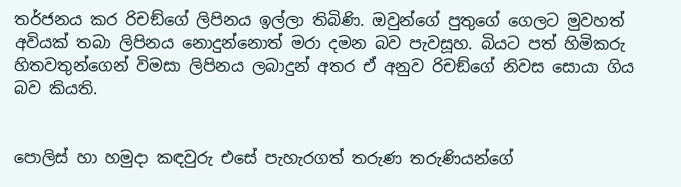තර්ජනය කර රිචඞ්ගේ ලිපිනය ඉල්ලා තිබිණි. ඔවුන්ගේ පුතුගේ ගෙලට මුවහත් අවියක් තබා ලිපිනය නොදුන්නොත් මරා දමන බව පැවසූහ. බියට පත් හිමිකරු හිතවතුන්ගෙන් විමසා ලිපිනය ලබාදුන් අතර ඒ අනුව රිචඞ්ගේ නිවස සොයා ගිය බව කියති.


පොලිස් හා හමුදා කඳවුරු එසේ පැහැරගත් තරුණ තරුණියන්ගේ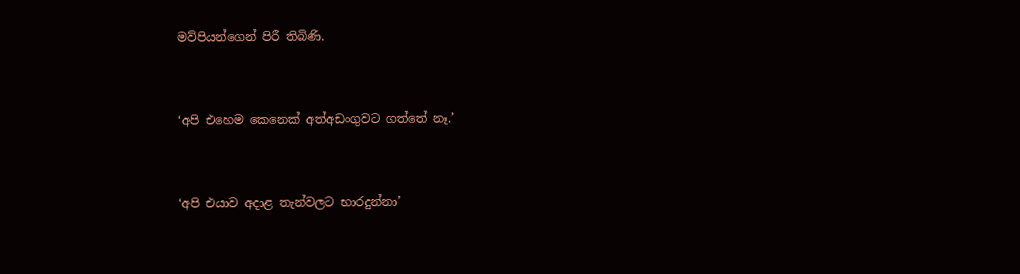මව්පියන්ගෙන් පිරී තිබිණි.


‘අපි එහෙම කෙනෙක් අත්අඩංගුවට ගත්තේ නෑ.’


‘අපි එයාව අදාළ තැන්වලට භාරදුන්නා’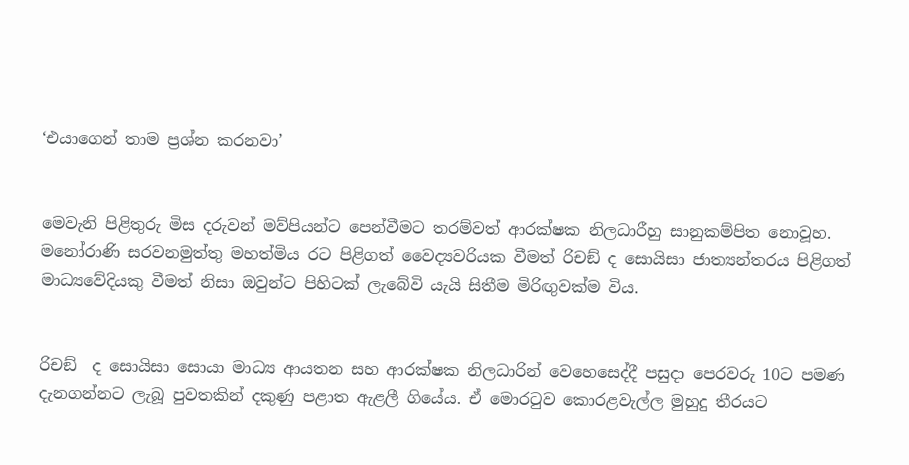‘එයාගෙන් තාම ප්‍රශ්න කරනවා’


මෙවැනි පිළිතුරු මිස දරුවන් මව්පියන්ට පෙන්වීමට තරම්වත් ආරක්ෂක නිලධාරීහු සානුකම්පිත නොවූහ. මනෝරාණි සරවනමුත්තු මහත්මිය රට පිළිගත් වෛද්‍යවරියක වීමත් රිචඞ් ද සොයිසා ජාත්‍යන්තරය පිළිගත් මාධ්‍යවේදියකු වීමත් නිසා ඔවුන්ට පිහිටක් ලැබේවි යැයි සිතීම මිරිඟුවක්ම විය.


රිචඞ්  ද සොයිසා සොයා මාධ්‍ය ආයතන සහ ආරක්ෂක නිලධාරින් වෙහෙසෙද්දී පසුදා පෙරවරු 10ට පමණ දැනගන්නට ලැබූ පුවතකින් දකුණු පළාත ඇළලී ගියේය. ඒ මොරටුව කොරළවැල්ල මුහුදු තීරයට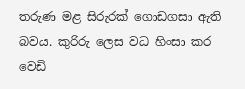තරුණ මළ සිරුරක් ගොඩගසා ඇති බවය. කුරිරු ලෙස වධ හිංසා කර වෙඩි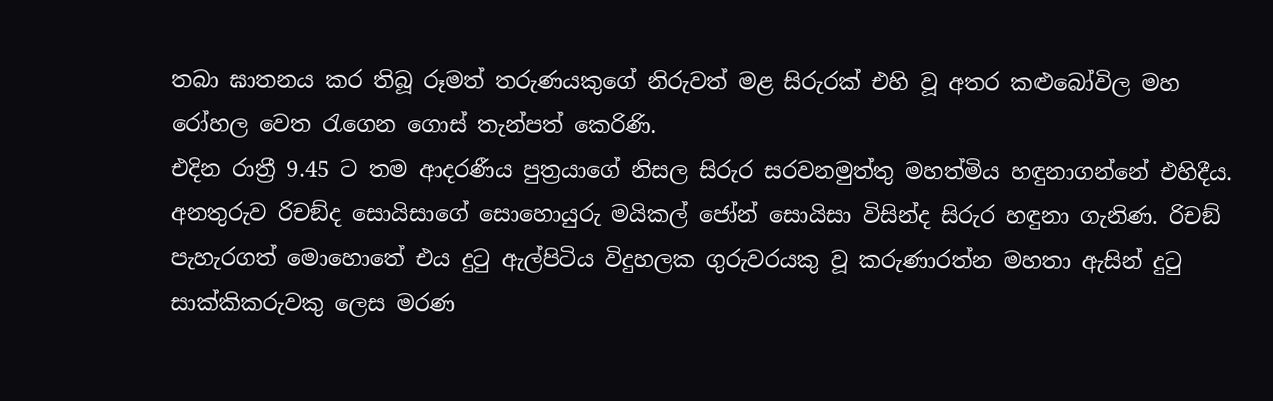තබා ඝාතනය කර තිබූ රූමත් තරුණයකුගේ නිරුවත් මළ සිරුරක් එහි වූ අතර කළුබෝවිල මහ රෝහල වෙත රැගෙන ගොස් තැන්පත් කෙරිණි.
එදින රාත්‍රී 9.45 ට තම ආදරණීය පුත්‍රයාගේ නිසල සිරුර සරවනමුත්තු මහත්මිය හඳුනාගන්නේ එහිදීය. අනතුරුව රිචඞ්ද සොයිසාගේ සොහොයුරු මයිකල් ජෝන් සොයිසා විසින්ද සිරුර හඳුනා ගැනිණ. රිචඞ් පැහැරගත් මොහොතේ එය දුටු ඇල්පිටිය විදුහලක ගුරුවරයකු වූ කරුණාරත්න මහතා ඇසින් දුටු සාක්කිකරුවකු ලෙස මරණ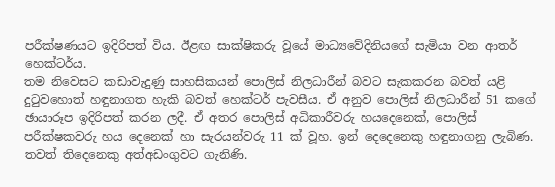පරීක්ෂණයට ඉදිරිපත් විය. ඊළඟ සාක්ෂිකරු වූයේ මාධ්‍යවේදිනියගේ සැමියා වන ආතර් හෙක්ටර්ය.
තම නිවෙසට කඩාවැදුණු සාහසිකයන් පොලිස් නිලධාරීන් බවට සැකකරන බවත් යළි දුටුවහොත් හඳුනාගත හැකි බවත් හෙක්ටර් පැවසීය. ඒ අනුව පොලිස් නිලධාරීන් 51 කගේ ඡායාරූප ඉදිරිපත් කරන ලදී. ඒ අතර පොලිස් අධිකාරීවරු හයදෙනෙක්, පොලිස් පරීක්ෂකවරු හය දෙනෙක් හා සැරයන්වරු 11 ක් වූහ. ඉන් දෙදෙනෙකු හඳුනාගනු ලැබිණ. තවත් තිදෙනෙකු අත්අඩංගුවට ගැනිණි.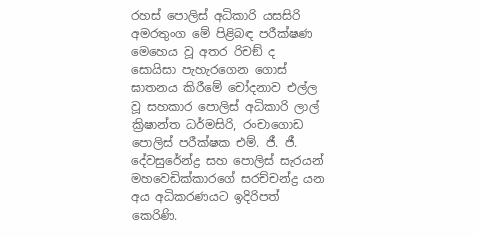රහස් පොලිස් අධිකාරි යසසිරි අමරතුංග මේ පිළිබඳ පරීක්ෂණ මෙහෙය වූ අතර රිචඞ් ද සොයිසා පැහැරගෙන ගොස් ඝාතනය කිරීමේ චෝදනාව එල්ල වූ සහකාර පොලිස් අධිකාරි ලාල් ක්‍රිෂාන්ත ධර්මසිරි, රංචාගොඩ පොලිස් පරීක්ෂක එම්. ජී. ජී. දේවසුරේන්ද්‍ර සහ පොලිස් සැරයන් මහවෙඩික්කාරගේ සරච්චන්ද්‍ර යන අය අධිකරණයට ඉදිරිපත් කෙරිණි.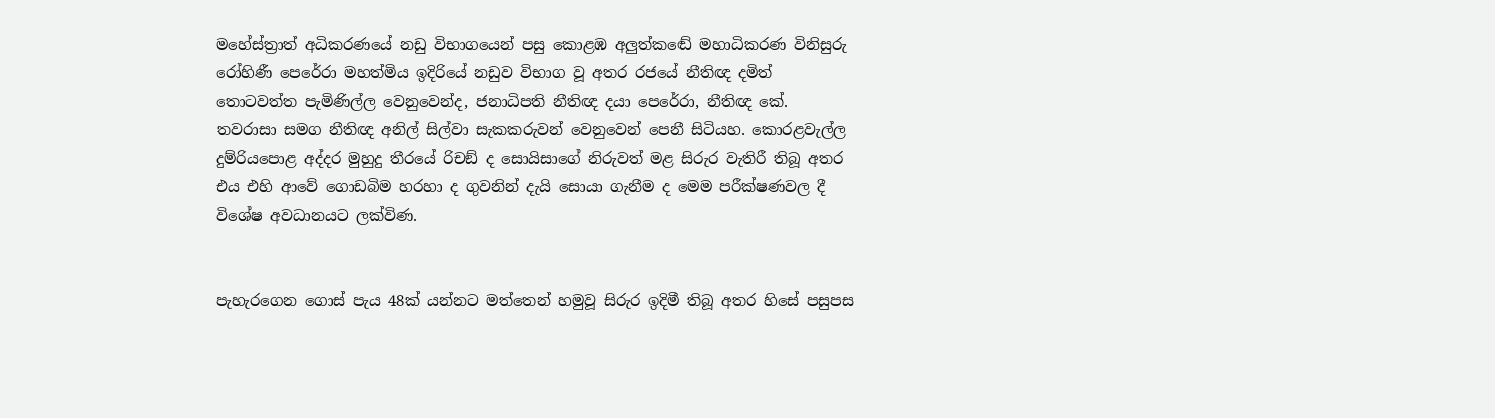මහේස්ත්‍රාත් අධිකරණයේ නඩු විභාගයෙන් පසු කොළඹ අලුත්කඬේ මහාධිකරණ විනිසුරු රෝහිණී පෙරේරා මහත්මිය ඉදිරියේ නඩුව විභාග වූ අතර රජයේ නීතිඥ දමිත් තොටවත්ත පැමිණිල්ල වෙනුවෙන්ද, ජනාධිපති නීතිඥ දයා පෙරේරා, නීතිඥ කේ. තවරාසා සමග නීතිඥ අනිල් සිල්වා සැකකරුවන් වෙනුවෙන් පෙනී සිටියහ. කොරළවැල්ල දුම්රියපොළ අද්දර මුහුදු තීරයේ රිචඞ් ද සොයිසාගේ නිරුවත් මළ සිරුර වැතිරී තිබූ අතර එය එහි ආවේ ගොඩබිම හරහා ද ගුවනින් දැයි සොයා ගැනීම ද මෙම පරීක්ෂණවල දී විශේෂ අවධානයට ලක්විණ.


පැහැරගෙන ගොස් පැය 48ක් යන්නට මත්තෙන් හමුවූ සිරුර ඉදිමී තිබූ අතර හිසේ පසුපස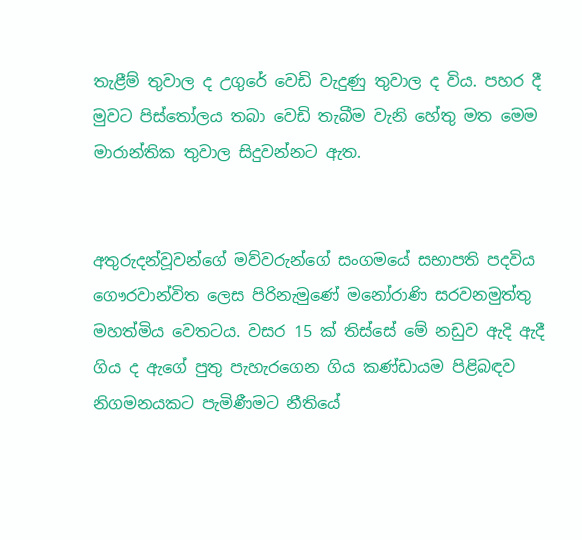තැළීම් තුවාල ද උගුරේ වෙඩි වැදුණු තුවාල ද විය. පහර දී මුවට පිස්තෝලය තබා වෙඩි තැබීම වැනි හේතු මත මෙම මාරාන්තික තුවාල සිදුවන්නට ඇත.


අතුරුදන්වූවන්ගේ මව්වරුන්ගේ සංගමයේ සභාපති පදවිය ගෞරවාන්විත ලෙස පිරිනැමුණේ මනෝරාණි සරවනමුත්තු මහත්මිය වෙතටය. වසර 15 ක් තිස්සේ මේ නඩුව ඇදි ඇදී ගිය ද ඇගේ පුතු පැහැරගෙන ගිය කණ්ඩායම පිළිබඳව නිගමනයකට පැමිණීමට නීතියේ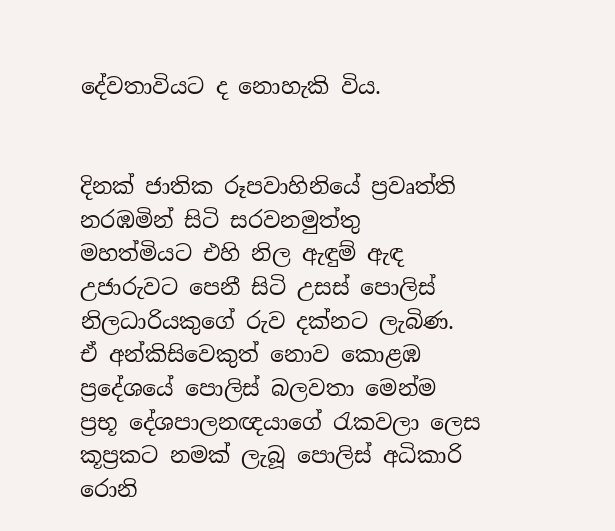දේවතාවියට ද නොහැකි විය.


දිනක් ජාතික රූපවාහිනියේ ප්‍රවෘත්ති නරඹමින් සිටි සරවනමුත්තු මහත්මියට එහි නිල ඇඳුම් ඇඳ උජාරුවට පෙනී සිටි උසස් පොලිස් නිලධාරියකුගේ රුව දක්නට ලැබිණ. ඒ අන්කිසිවෙකුත් නොව කොළඹ ප්‍රදේශයේ පොලිස් බලවතා මෙන්ම ප්‍රභූ දේශපාලනඥයාගේ රැකවලා ලෙස කූප්‍රකට නමක් ලැබූ පොලිස් අධිකාරි රොනි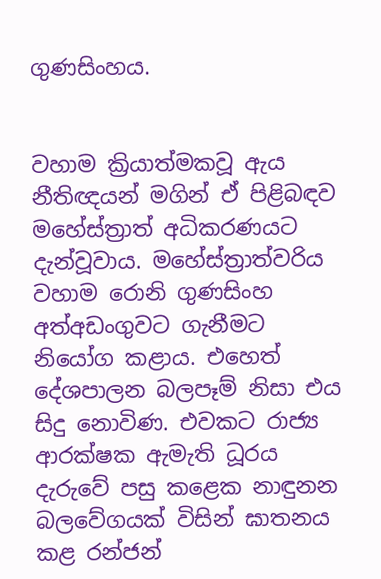ගුණසිංහය.


වහාම ක්‍රියාත්මකවූ ඇය නීතිඥයන් මගින් ඒ පිළිබඳව මහේස්ත්‍රාත් අධිකරණයට දැන්වූවාය. මහේස්ත්‍රාත්වරිය වහාම රොනි ගුණසිංහ අත්අඩංගුවට ගැනීමට නියෝග කළාය. එහෙත් දේශපාලන බලපෑම් නිසා එය සිදු නොවිණ. එවකට රාජ්‍ය ආරක්ෂක ඇමැති ධූරය දැරුවේ පසු කළෙක නාඳුනන බලවේගයක් විසින් ඝාතනය කළ රන්ජන්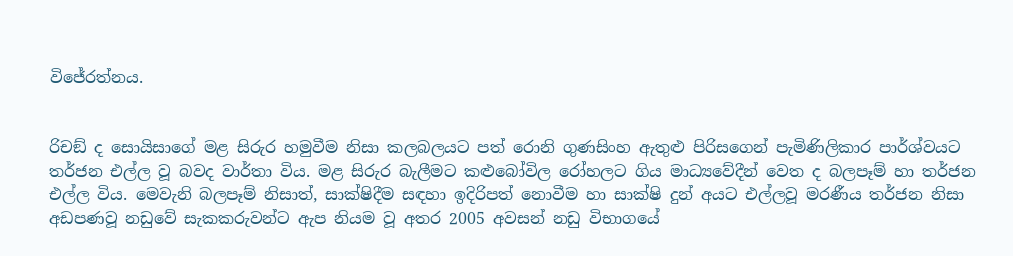විජේරත්නය.


රිචඞ් ද සොයිසාගේ මළ සිරුර හමුවීම නිසා කලබලයට පත් රොනි ගුණසිංහ ඇතුළු පිරිසගෙන් පැමිණිලිකාර පාර්ශ්වයට තර්ජන එල්ල වූ බවද වාර්තා විය. මළ සිරුර බැලීමට කළුබෝවිල රෝහලට ගිය මාධ්‍යවේදීන් වෙත ද බලපෑම් හා තර්ජන එල්ල විය. මෙවැනි බලපෑම් නිසාත්, සාක්ෂිදීම සඳහා ඉදිරිපත් නොවීම හා සාක්ෂි දුන් අයට එල්ලවූ මරණීය තර්ජන නිසා අඩපණවූ නඩුවේ සැකකරුවන්ට ඇප නියම වූ අතර 2005 අවසන් නඩු විභාගයේ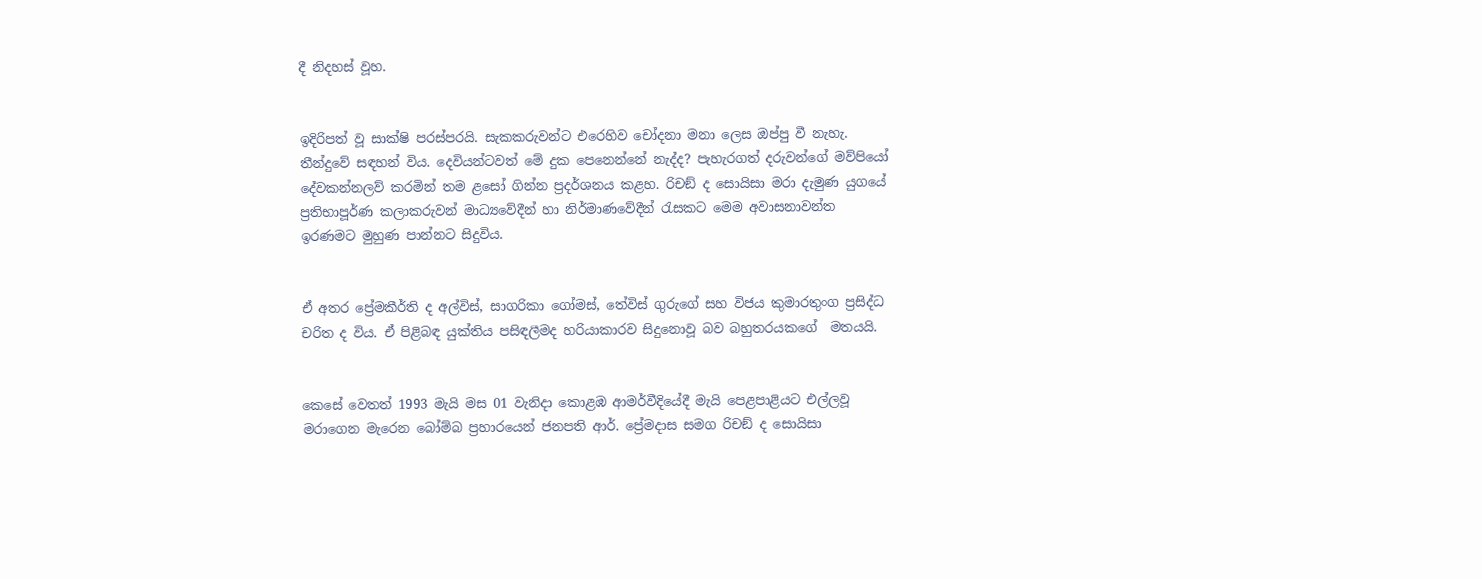දී නිදහස් වූහ.


ඉදිරිපත් වූ සාක්ෂි පරස්පරයි. සැකකරුවන්ට එරෙහිව චෝදනා මනා ලෙස ඔප්පු වී නැහැ. තීන්දුවේ සඳහන් විය. දෙවියන්ටවත් මේ දුක පෙනෙන්නේ නැද්ද? පැහැරගත් දරුවන්ගේ මව්පියෝ දේවකන්නලව් කරමින් තම ළසෝ ගින්න ප්‍රදර්ශනය කළහ. රිචඞ් ද සොයිසා මරා දැමුණ යුගයේ ප්‍රතිභාපූර්ණ කලාකරුවන් මාධ්‍යවේදීන් හා නිර්මාණවේදීන් රැසකට මෙම අවාසනාවන්ත ඉරණමට මුහුණ පාන්නට සිදුවිය.


ඒ අතර ප්‍රේමකීර්ති ද අල්විස්, සාගරිකා ගෝමස්, තේවිස් ගුරුගේ සහ විජය කුමාරතුංග ප්‍රසිද්ධ චරිත ද විය. ඒ පිළිබඳ යුක්තිය පසිඳලීමද හරියාකාරව සිදුනොවූ බව බහුතරයකගේ  මතයයි.


කෙසේ වෙතත් 1993 මැයි මස 01 වැනිදා කොළඹ ආමර්වීදියේදී මැයි පෙළපාළියට එල්ලවූ මරාගෙන මැරෙන බෝම්බ ප්‍රහාරයෙන් ජනපති ආර්. ප්‍රේමදාස සමග රිචඞ් ද සොයිසා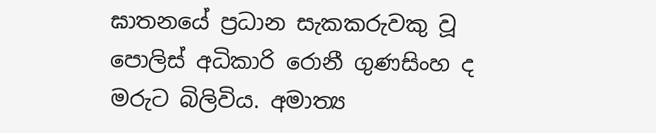ඝාතනයේ ප්‍රධාන සැකකරුවකු වූ පොලිස් අධිකාරි රොනී ගුණසිංහ ද මරුට බිලිවිය. අමාත්‍ය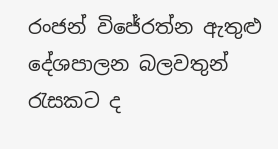රංජන් විජේරත්න ඇතුළු දේශපාලන බලවතුන් රැසකට ද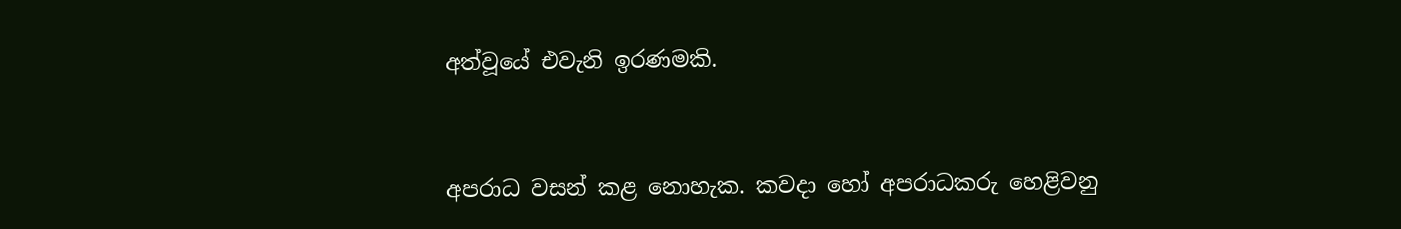අත්වූයේ එවැනි ඉරණමකි.


අපරාධ වසන් කළ නොහැක. කවදා හෝ අපරාධකරු හෙළිවනු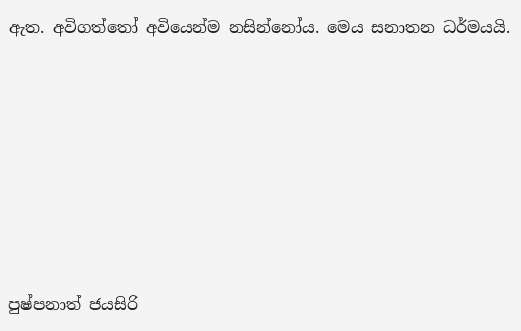ඇත. අවිගත්තෝ අවියෙන්ම නසින්නෝය. මෙය සනාතන ධර්මයයි.










පුෂ්පනාත් ජයසිරි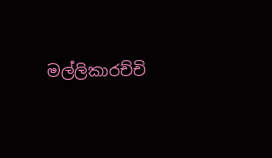මල්ලිකාරච්චි